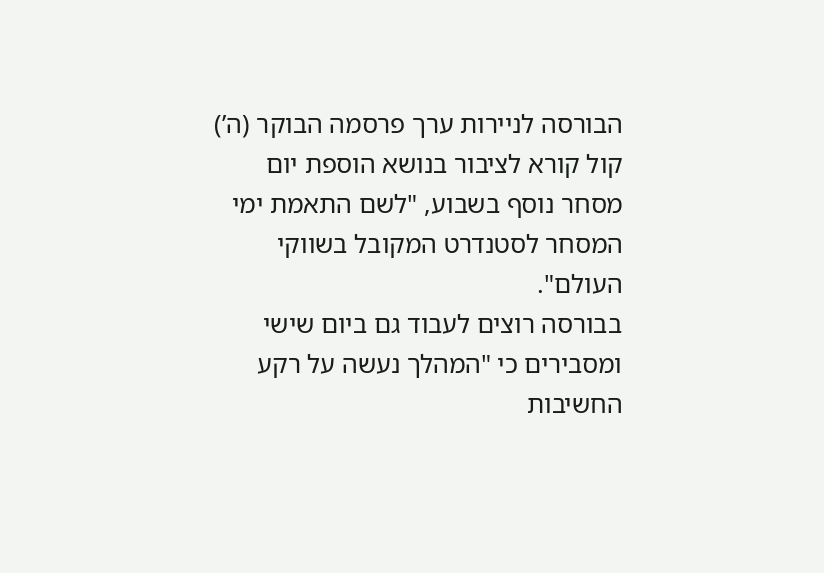הבורסה לניירות ערך פרסמה הבוקר (ה’) קול קורא לציבור בנושא הוספת יום מסחר נוסף בשבוע, "לשם התאמת ימי המסחר לסטנדרט המקובל בשווקי העולם".
בבורסה רוצים לעבוד גם ביום שישי ומסבירים כי "המהלך נעשה על רקע החשיבות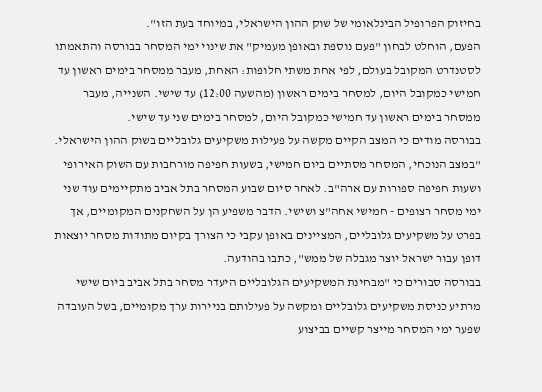בחיזוק הפרופיל הבינלאומי של שוק ההון הישראלי, במיוחד בעת הזו".
הפעם, הוחלט לבחון "פעם נוספת ובאופן מעמיק" את שינוי ימי המסחר בבורסה והתאמתו לסטנדרט המקובל בעולם, לפי אחת משתי חלופות: האחת, מעבר ממסחר בימים ראשון עד חמישי כמקובל היום, למסחר בימים ראשון (מהשעה 12:00) עד שישי. השנייה, מעבר ממסחר בימים ראשון עד חמישי כמקובל היום, למסחר בימים שני עד שישי.
בבורסה מודים כי המצב הקיים מקשה על פעילות משקיעים גלובליים בשוק ההון הישראלי. "במצב הנוכחי, המסחר מסתיים ביום חמישי, בשעות חפיפה מורחבות עם השוק האירופי ושעות חפיפה ספורות עם ארה"ב. לאחר סיום שבוע המסחר בתל אביב מתקיימים עוד שני ימי מסחר רצופים - חמישי אחה"צ ושישי. הדבר משפיע הן על השחקנים המקומיים, אך בפרט על משקיעים גלובליים, המציינים באופן עקבי כי הצורך בקיום מתודות מסחר יוצאות דופן עבור ישראל יוצר מגבלה של ממש", כתבו בהודעה.
בבורסה סבורים כי "מבחינת המשקיעים הגלובליים היעדר מסחר בתל אביב ביום שישי מרתיע כניסת משקיעים גלובליים ומקשה על פעילותם בניירות ערך מקומיים, בשל העובדה שפער ימי המסחר מייצר קשיים בביצוע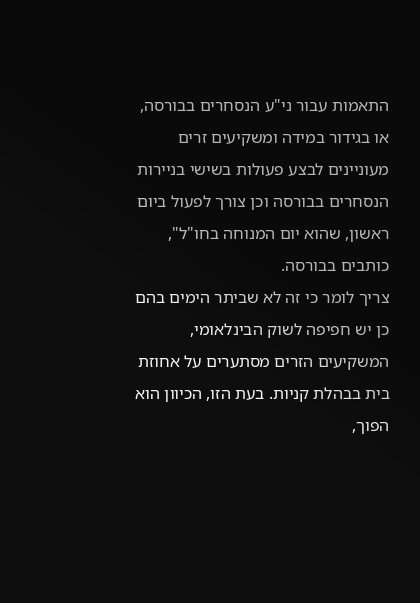התאמות עבור ני"ע הנסחרים בבורסה, או בגידור במידה ומשקיעים זרים מעוניינים לבצע פעולות בשישי בניירות הנסחרים בבורסה וכן צורך לפעול ביום ראשון, שהוא יום המנוחה בחו"ל", כותבים בבורסה.
צריך לומר כי זה לא שביתר הימים בהם כן יש חפיפה לשוק הבינלאומי, המשקיעים הזרים מסתערים על אחוזת בית בבהלת קניות. בעת הזו, הכיוון הוא הפוך,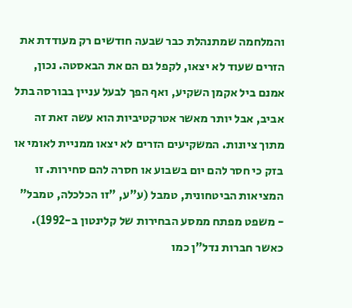והמלחמה שמתנהלת כבר שבעה חודשים רק מעודדת את הזרים שעוד לא יצאו, לקפל גם הם את הבאסטה. נכון, אמנם ביל אקמן השקיע, ואף הפך לבעל עניין בבורסה בתל אביב, אבל יותר מאשר אטרקטיביות הוא עשה זאת זה מתוך ציונות. המשקיעים הזרים לא יצאו ממניית לאומי או בזק כי חסר להם יום בשבוע או חסרה להם סחירות. זו המציאות הביטחונית, טמבל (ע"ע, "זו הכלכלה, טמבל" - משפט מפתח ממסע הבחירות של קלינטון ב-1992).
כאשר חברות נדל"ן כמו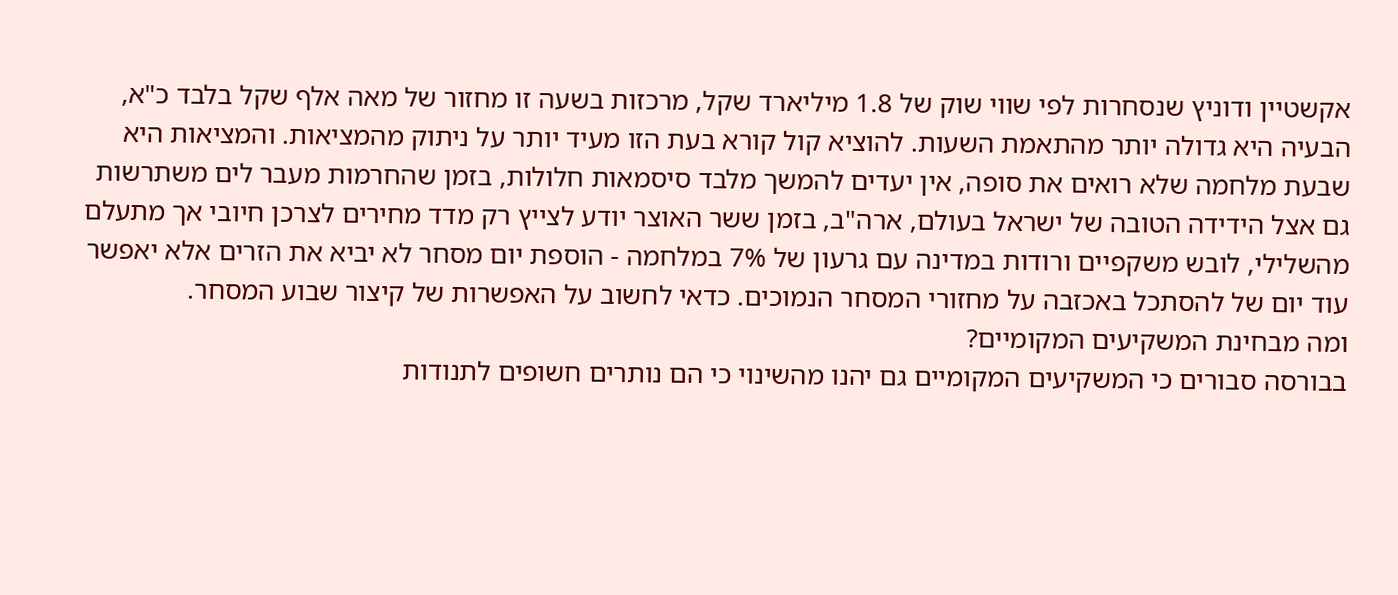אקשטיין ודוניץ שנסחרות לפי שווי שוק של 1.8 מיליארד שקל, מרכזות בשעה זו מחזור של מאה אלף שקל בלבד כ"א, הבעיה היא גדולה יותר מהתאמת השעות. להוציא קול קורא בעת הזו מעיד יותר על ניתוק מהמציאות. והמציאות היא שבעת מלחמה שלא רואים את סופה, אין יעדים להמשך מלבד סיסמאות חלולות, בזמן שהחרמות מעבר לים משתרשות גם אצל הידידה הטובה של ישראל בעולם, ארה"ב, בזמן ששר האוצר יודע לצייץ רק מדד מחירים לצרכן חיובי אך מתעלם מהשלילי, לובש משקפיים ורודות במדינה עם גרעון של 7% במלחמה - הוספת יום מסחר לא יביא את הזרים אלא יאפשר עוד יום של להסתכל באכזבה על מחזורי המסחר הנמוכים. כדאי לחשוב על האפשרות של קיצור שבוע המסחר.
ומה מבחינת המשקיעים המקומיים?
בבורסה סבורים כי המשקיעים המקומיים גם יהנו מהשינוי כי הם נותרים חשופים לתנודות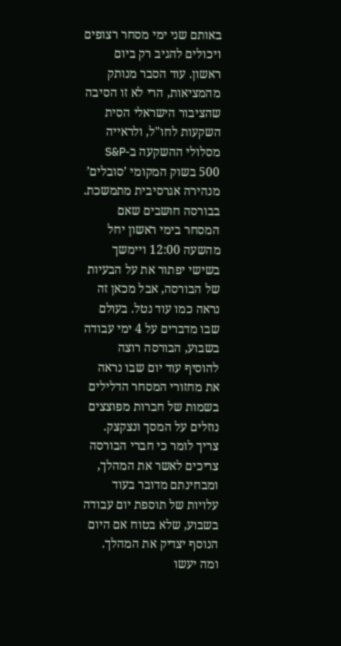באותם שני ימי מסחר רצופים ויכולים להגיב רק ביום ראשון. עוד הסבר מנותק מהמציאות, הרי לא זו הסיבה שהציבור הישראלי הסית השקעות לחו"ל, ולראייה מסלולי ההשקעה ב-S&P 500 בשוק המקומי ’סובלים’ מנהירה אגרסיבית מתמשכת.
בבורסה חושבים שאם המסחר בימי ראשון יחל מהשעה 12:00 ויימשך בשישי יפתור את על הבעיות של הבורסה, אבל מכאן זה נראה כמו עוד נטל. בעולם שבו מדברים על 4 ימי עבודה בשבוע, הבורסה רוצה להוסיף עוד יום שבו נראה את מחזורי המסחר הדלילים בשמות של חברות מפוצצים נוזלים על המסך ונצקצק.
צריך לומר כי חברי הבורסה צריכים לאשר את המהלך, ומבחינתם מדובר בעוד עלויות של תוספת יום עבודה בשבוע, שלא בטוח אם היום הנוסף יצדיק את המהלך.
ומה יעשו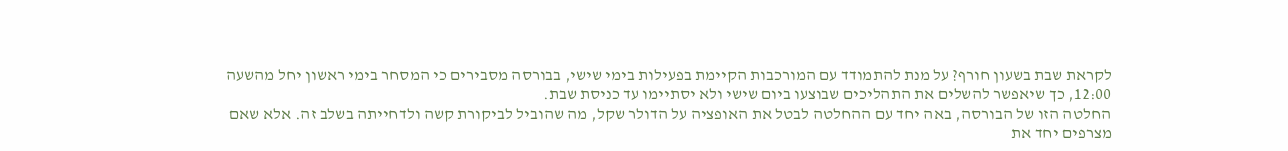לקראת שבת בשעון חורף? על מנת להתמודד עם המורכבות הקיימת בפעילות בימי שישי, בבורסה מסבירים כי המסחר בימי ראשון יחל מהשעה 12:00, כך שיאפשר להשלים את התהליכים שבוצעו ביום שישי ולא יסתיימו עד כניסת שבת.
החלטה הזו של הבורסה, באה יחד עם ההחלטה לבטל את האופציה על הדולר שקל, מה שהוביל לביקורת קשה ולדחייתה בשלב זה. אלא שאם מצרפים יחד את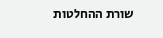שורת ההחלטות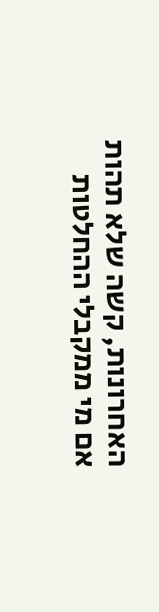האחרונות, קשה שלא תהות אם מי ממקבלי ההחלטות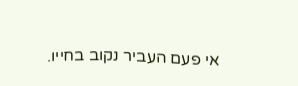אי פעם העביר נקוב בחייו.